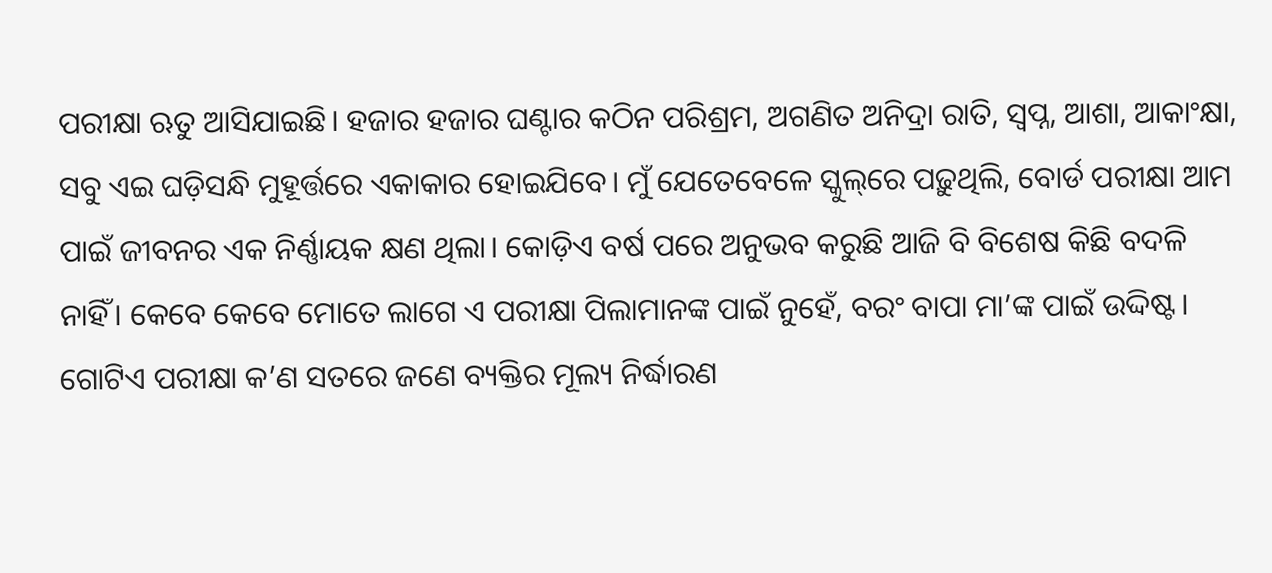ପରୀକ୍ଷା ଋତୁ ଆସିଯାଇଛି। ହଜାର ହଜାର ଘଣ୍ଟାର କଠିନ ପରିଶ୍ରମ, ଅଗଣିତ ଅନିଦ୍ରା ରାତି, ସ୍ବପ୍ନ, ଆଶା, ଆକାଂକ୍ଷା, ସବୁ ଏଇ ଘଡ଼ିସନ୍ଧି ମୁହୂର୍ତ୍ତରେ ଏକାକାର ହୋଇଯିବେ। ମୁଁ ଯେତେବେଳେ ସ୍କୁଲ୍‌ରେ ପଢ଼ୁଥିଲି, ବୋର୍ଡ ପରୀକ୍ଷା ଆମ ପାଇଁ ଜୀବନର ଏକ ନିର୍ଣ୍ଣାୟକ କ୍ଷଣ ଥିଲା। କୋଡ଼ିଏ ବର୍ଷ ପରେ ଅନୁଭବ କରୁଛି ଆଜି ବି ବିଶେଷ କିଛି ବଦଳି ନାହିଁ। କେବେ କେବେ ମୋତେ ଲାଗେ ଏ ପରୀକ୍ଷା ପିଲାମାନଙ୍କ ପାଇଁ ନୁହେଁ, ବରଂ ବାପା ମା’ଙ୍କ ପାଇଁ ଉଦ୍ଦିଷ୍ଟ। ଗୋଟିଏ ପରୀକ୍ଷା କ’ଣ ସତରେ ଜଣେ ବ୍ୟକ୍ତିର ମୂଲ୍ୟ ନିର୍ଦ୍ଧାରଣ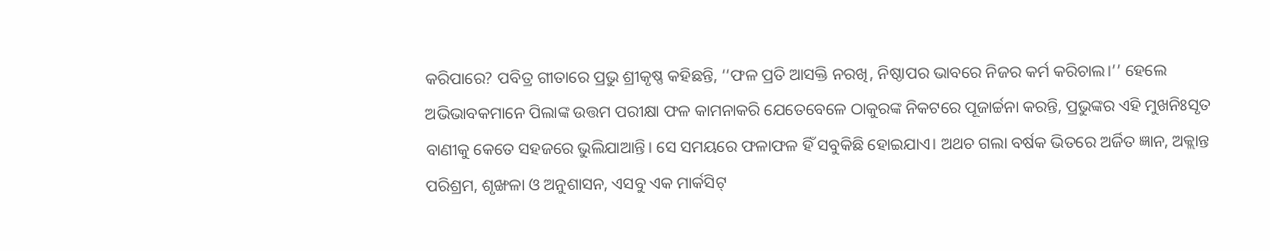କରିପାରେ? ପବିତ୍ର ଗୀତାରେ ପ୍ରଭୁ ଶ୍ରୀକୃଷ୍ଣ କହିଛନ୍ତି, ‘‘ଫଳ ପ୍ରତି ଆସକ୍ତି ନରଖି, ନିଷ୍ଠାପର ଭାବରେ ନିଜର କର୍ମ କରିଚାଲ।’’ ହେଲେ ଅଭିଭାବକମାନେ ପିଲାଙ୍କ ଉତ୍ତମ ପରୀକ୍ଷା ଫଳ କାମନାକରି ଯେତେବେଳେ ଠାକୁରଙ୍କ ନିକଟରେ ପୂଜାର୍ଚ୍ଚନା କରନ୍ତି, ପ୍ରଭୁଙ୍କର ଏହି ମୁଖନିଃସୃତ ବାଣୀକୁ କେତେ ସହଜରେ ଭୁଲିଯାଆନ୍ତି। ସେ ସମୟରେ ଫଳାଫଳ ହିଁ ସବୁକିଛି ହୋଇଯାଏ। ଅଥଚ ଗଲା ବର୍ଷକ ଭିତରେ ଅର୍ଜିତ ଜ୍ଞାନ, ଅକ୍ଲାନ୍ତ ପରିଶ୍ରମ, ଶୃଙ୍ଖଳା ଓ ଅନୁଶାସନ, ଏସବୁ ଏକ ମାର୍କସିଟ୍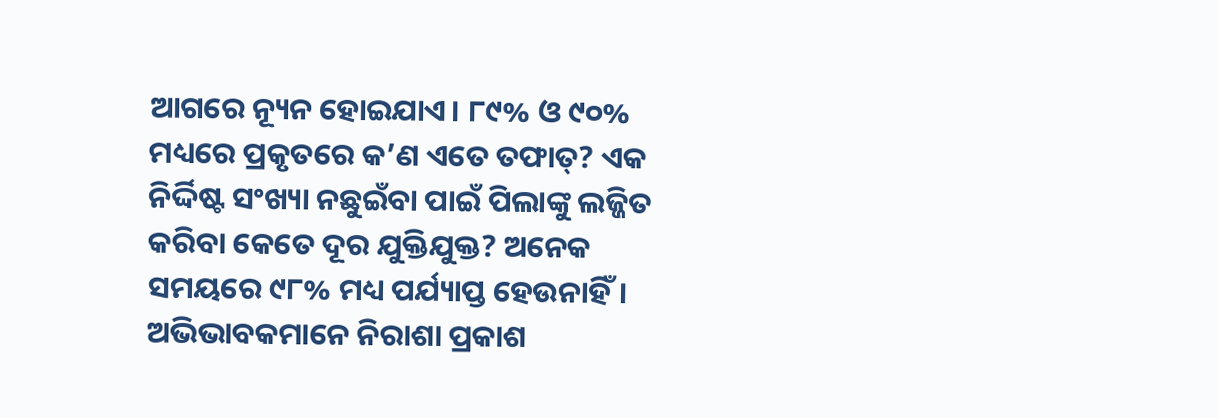ଆଗରେ ନ୍ୟୂନ ହୋଇଯାଏ। ୮୯% ଓ ୯୦% ମଧ୍ୟରେ ପ୍ରକୃତରେ କ’ଣ ଏତେ ତଫାତ୍? ଏକ ନିର୍ଦ୍ଦିଷ୍ଟ ସଂଖ୍ୟା ନଛୁଇଁବା ପାଇଁ ପିଲାଙ୍କୁ ଲଜ୍ଜିତ କରିବା କେତେ ଦୂର ଯୁକ୍ତିଯୁକ୍ତ? ଅନେକ ସମୟରେ ୯୮% ମଧ୍ୟ ପର୍ଯ୍ୟାପ୍ତ ହେଉନାହିଁ। ଅଭିଭାବକମାନେ ନିରାଶା ପ୍ରକାଶ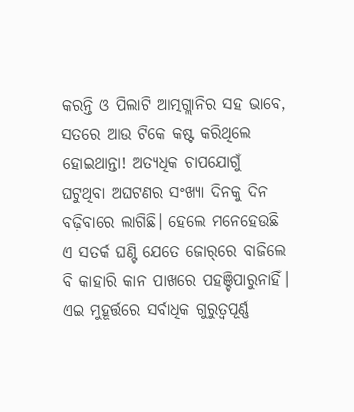କରନ୍ତି ଓ ପିଲାଟି ଆତ୍ମଗ୍ଲାନିର ସହ ଭାବେ, ସତରେ ଆଉ ଟିକେ କଷ୍ଟ କରିଥିଲେ ହୋଇଥାନ୍ତା! ଅତ୍ୟଧିକ ଚାପଯୋଗୁଁ ଘଟୁଥିବା ଅଘଟଣର ସଂଖ୍ୟା ଦିନକୁ ଦିନ ବଢ଼ିବାରେ ଲାଗିଛି। ହେଲେ ମନେହେଉଛି ଏ ସତର୍କ ଘଣ୍ଟି ଯେତେ ଜୋର୍‌ରେ ବାଜିଲେ ବି କାହାରି କାନ ପାଖରେ ପହଞ୍ଚିପାରୁନାହିଁ। ଏଇ ମୁହୂର୍ତ୍ତରେ ସର୍ବାଧିକ ଗୁରୁତ୍ବପୂର୍ଣ୍ଣ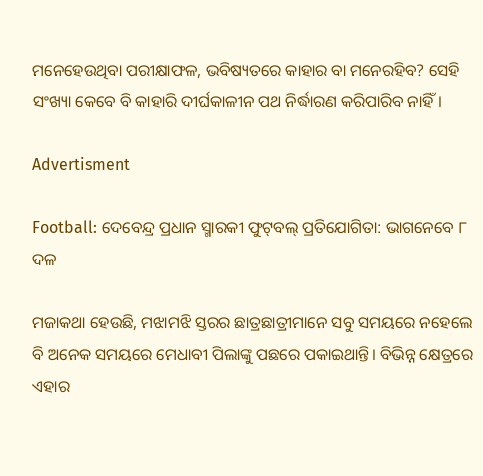ମନେହେଉଥିବା ପରୀକ୍ଷାଫଳ, ଭବିଷ୍ୟତରେ କାହାର ବା ମନେରହିବ? ସେହି ସଂଖ୍ୟା କେବେ ବି କାହାରି ଦୀର୍ଘକାଳୀନ ପଥ ନିର୍ଦ୍ଧାରଣ କରିପାରିବ ନାହିଁ।

Advertisment

Football: ଦେବେନ୍ଦ୍ର ପ୍ରଧାନ ସ୍ମାରକୀ ଫୁଟ୍‌ବଲ୍‌ ପ୍ରତିଯୋଗିତା: ଭାଗନେବେ ୮ ଦଳ

ମଜାକଥା ହେଉଛି, ମଝାମଝି ସ୍ତରର ଛାତ୍ରଛାତ୍ରୀମାନେ ସବୁ ସମୟରେ ନହେଲେ ବି ଅନେକ ସମୟରେ ମେଧାବୀ ପିଲାଙ୍କୁ ପଛରେ ପକାଇଥାନ୍ତି। ବିଭିନ୍ନ କ୍ଷେତ୍ରରେ ଏହାର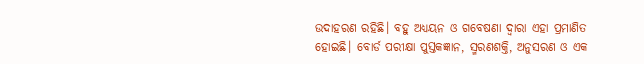ଉଦାହରଣ ରହିଛି। ବହୁ ଅଧ୍ୟୟନ ଓ ଗବେଷଣା ଦ୍ୱାରା ଏହା ପ୍ରମାଣିତ ହୋଇଛି। ବୋର୍ଡ ପରୀକ୍ଷା ପୁସ୍ତକଜ୍ଞାନ, ସ୍ମରଣଶକ୍ତି, ଅନୁସରଣ ଓ ଏକ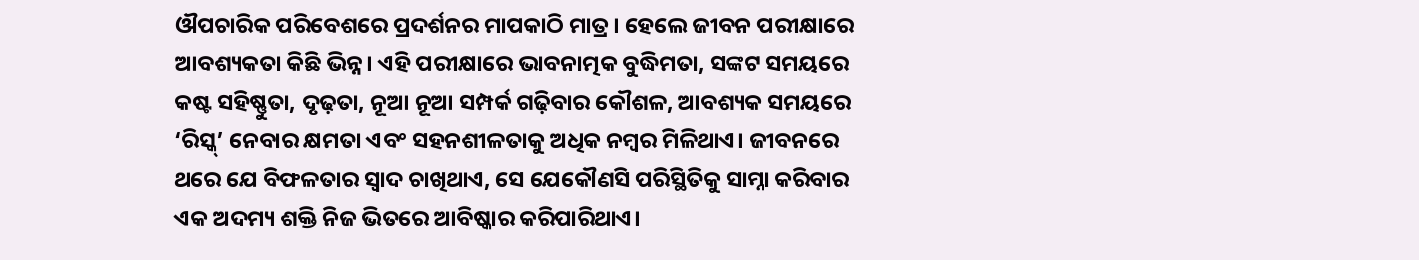ଔପଚାରିକ ପରିବେଶରେ ପ୍ରଦର୍ଶନର ମାପକାଠି ମାତ୍ର। ହେଲେ ଜୀବନ ପରୀକ୍ଷାରେ ଆବଶ୍ୟକତା କିଛି ଭିନ୍ନ। ଏହି ପରୀକ୍ଷାରେ ଭାବନାତ୍ମକ ବୁଦ୍ଧିମତା, ସଙ୍କଟ ସମୟରେ କଷ୍ଟ ସହିଷ୍ଣୁତା, ଦୃଢ଼ତା, ନୂଆ ନୂଆ ସମ୍ପର୍କ ଗଢ଼ିବାର କୌଶଳ, ଆବଶ୍ୟକ ସମୟରେ ‘ରିସ୍କ୍’ ନେବାର କ୍ଷମତା ଏବଂ ସହନଶୀଳତାକୁ ଅଧିକ ନମ୍ବର ମିଳିଥାଏ। ଜୀବନରେ ଥରେ ଯେ ବିଫଳତାର ସ୍ୱାଦ ଚାଖିଥାଏ, ସେ ଯେକୌଣସି ପରିସ୍ଥିତିକୁ ସାମ୍ନା କରିବାର ଏକ ଅଦମ୍ୟ ଶକ୍ତି ନିଜ ଭିତରେ ଆବିଷ୍କାର କରିପାରିଥାଏ।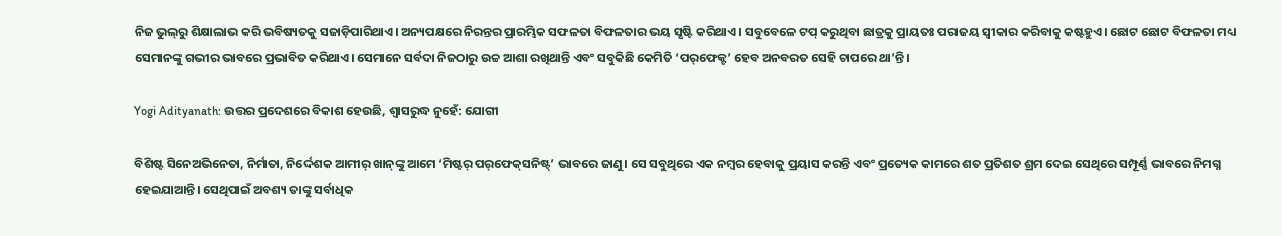ନିଜ ଭୁଲ୍‌ରୁ ଶିକ୍ଷାଲାଭ କରି ଭବିଷ୍ୟତକୁ ସଜାଡ଼ିପାରିଥାଏ। ଅନ୍ୟପକ୍ଷରେ ନିରନ୍ତର ପ୍ରାରମ୍ଭିକ ସଫଳତା ବିଫଳତାର ଭୟ ସୃଷ୍ଟି କରିଥାଏ। ସବୁବେଳେ ଟପ୍ କରୁଥିବା ଛାତ୍ରକୁ ପ୍ରାୟତଃ ପରାଜୟ ସ୍ୱୀକାର କରିବାକୁ କଷ୍ଟହୁଏ। ଛୋଟ ଛୋଟ ବିଫଳତା ମଧ୍ୟ ସେମାନଙ୍କୁ ଗଭୀର ଭାବରେ ପ୍ରଭାବିତ କରିଥାଏ। ସେମାନେ ସର୍ବଦା ନିଜଠାରୁ ଉଚ୍ଚ ଆଶା ରଖିଥାନ୍ତି ଏବଂ ସବୁକିଛି କେମିତି ‘ପର୍‌ଫେକ୍ଟ’ ହେବ ଅନବରତ ସେହି ଚାପରେ ଥା’ନ୍ତି।

Yogi Adityanath: ଉତ୍ତର ପ୍ରଦେଶରେ ବିକାଶ ହେଉଛି, ଶ୍ବାସରୁଦ୍ଧ ନୁହେଁ: ଯୋଗୀ

ବିଶିଷ୍ଟ ସିନେଅଭିନେତା, ନିର୍ମାତା, ନିର୍ଦ୍ଦେଶକ ଆମୀର୍‌ ଖାନ୍‌ଙ୍କୁ ଆମେ ‘ମିଷ୍ଟର୍‌ ପର୍‌ଫେକ୍‌ସନିଷ୍ଟ୍‌’ ଭାବରେ ଜାଣୁ। ସେ ସବୁଥିରେ ଏକ ନମ୍ବର ହେବାକୁ ପ୍ରୟାସ କରନ୍ତି ଏବଂ ପ୍ରତ୍ୟେକ କାମରେ ଶତ ପ୍ରତିଶତ ଶ୍ରମ ଦେଇ ସେଥିରେ ସମ୍ପୂର୍ଣ୍ଣ ଭାବରେ ନିମଗ୍ନ ହେଇଯାଆନ୍ତି। ସେଥିପାଇଁ ଅବଶ୍ୟ ତାଙ୍କୁ ସର୍ବାଧିକ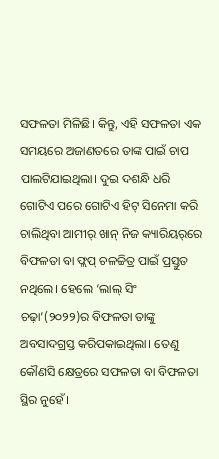ସଫଳତା ମିଳିଛି। କିନ୍ତୁ, ଏହି ସଫଳତା ଏକ ସମୟରେ ଅଜାଣତରେ ତାଙ୍କ ପାଇଁ ଚାପ ପାଲଟିଯାଇଥିଲା। ଦୁଇ ଦଶନ୍ଧି ଧରି ଗୋଟିଏ ପରେ ଗୋଟିଏ ହିଟ୍ ସିନେମା କରି ଚାଲିଥିବା ଆମୀର୍‌ ଖାନ୍‌ ନିଜ କ୍ୟାରିୟର୍‌ରେ ବିଫଳତା ବା ଫ୍ଲପ୍ ଚଳଚ୍ଚିତ୍ର ପାଇଁ ପ୍ରସ୍ତୁତ ନଥିଲେ। ହେଲେ ‘ଲାଲ୍‌ ସିଂ ଚଢ଼ା’(୨୦୨୨)ର ବିଫଳତା ତାଙ୍କୁ ଅବସାଦଗ୍ରସ୍ତ କରିପକାଇଥିଲା। ତେଣୁ କୌଣସି କ୍ଷେତ୍ରରେ ସଫଳତା ବା ବିଫଳତା ସ୍ଥିର ନୁହେଁ।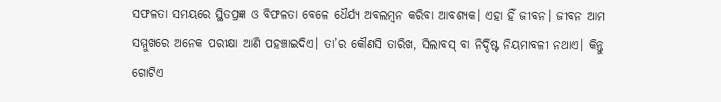ସଫଳତା ସମୟରେ ସ୍ଥିତପ୍ରଜ୍ଞ ଓ ବିଫଳତା ବେଳେ ଧୈର୍ଯ୍ୟ ଅବଲମ୍ବନ କରିବା ଆବଶ୍ୟକ। ଏହା ହିଁ ଜୀବନ। ଜୀବନ ଆମ ସମ୍ମୁଖରେ ଅନେକ ପରୀକ୍ଷା ଆଣି ପହଞ୍ଚାଇଦିଏ। ତା’ର କୌଣସି ତାରିଖ, ସିଲାବସ୍ ବା ନିର୍ଦ୍ଦିଷ୍ଟ ନିୟମାବଳୀ ନଥାଏ। କିନ୍ତୁ ଗୋଟିଏ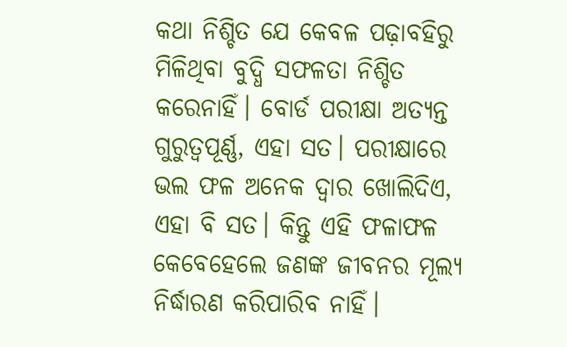କଥା ନିଶ୍ଚିତ ଯେ କେବଳ ପଢ଼ାବହିରୁ ମିଳିଥିବା ବୁଦ୍ଧି ସଫଳତା ନିଶ୍ଚିତ କରେନାହିଁ। ବୋର୍ଡ ପରୀକ୍ଷା ଅତ୍ୟନ୍ତ ଗୁରୁତ୍ୱପୂର୍ଣ୍ଣ, ଏହା ସତ। ପରୀକ୍ଷାରେ ଭଲ ଫଳ ଅନେକ ଦ୍ବାର ଖୋଲିଦିଏ, ଏହା ବି ସତ। କିନ୍ତୁ ଏହି ଫଳାଫଳ କେବେହେଲେ ଜଣଙ୍କ ଜୀବନର ମୂଲ୍ୟ ନିର୍ଦ୍ଧାରଣ କରିପାରିବ ନାହିଁ।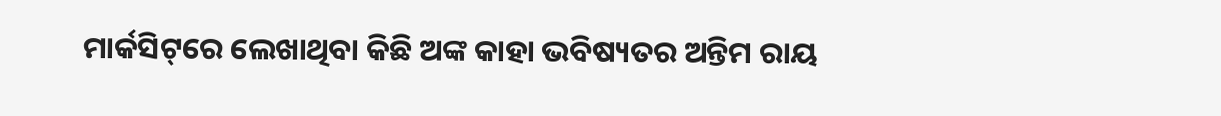ମାର୍କସିଟ୍‌ରେ ଲେଖାଥିବା କିଛି ଅଙ୍କ କାହା ଭବିଷ୍ୟତର ଅନ୍ତିମ ରାୟ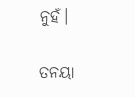ନୁହଁ।

ତନୟା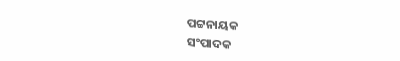ପଟ୍ଟନାୟକ
ସଂପାଦକ